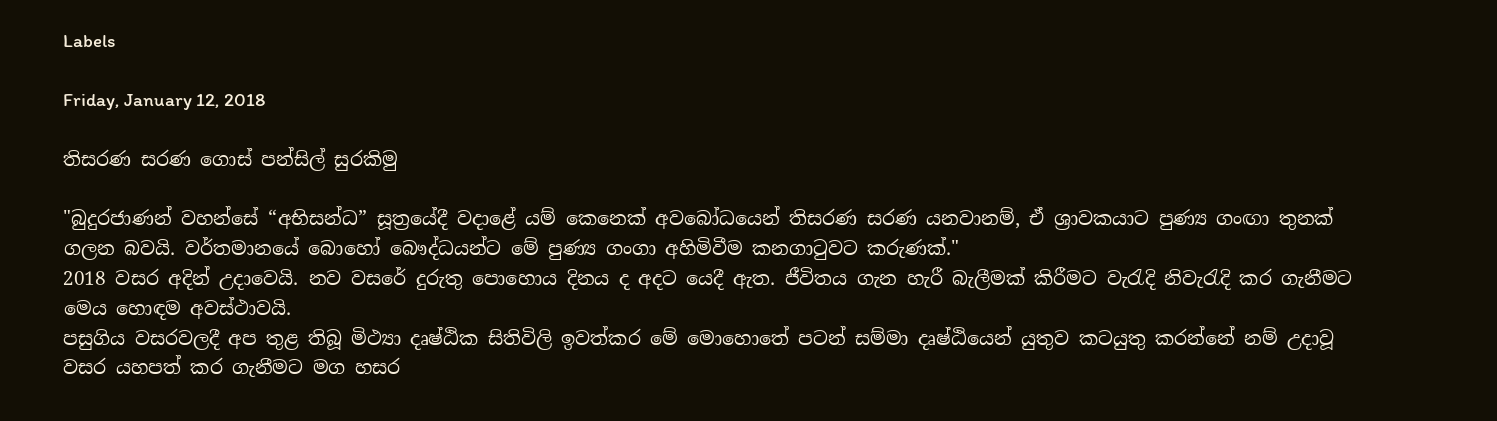Labels

Friday, January 12, 2018

තිසරණ සරණ ගොස් පන්සිල් සුරකිමු

"බුදුරජාණන් වහන්සේ “අභිසන්ධ” සූත්‍රයේදී වදාළේ යම් කෙනෙක් අවබෝධයෙන් තිසරණ සරණ යනවානම්, ඒ ශ්‍රාවකයාට පුණ්‍ය ගංඟා තුනක් ගලන බවයි. වර්තමානයේ බොහෝ බෞද්ධයන්ට මේ පුණ්‍ය ගංගා අහිමිවීම කනගාටුවට කරුණක්."
2018 වසර අදින් උදාවෙයි. නව වසරේ දුරුතු පොහොය දිනය ද අදට යෙදී ඇත. ජීවිතය ගැන හැරී බැලීමක් කිරීමට වැරැදි නිවැරැදි කර ගැනීමට මෙය හොඳම අවස්ථාවයි.
පසුගිය වසරවලදී අප තුළ තිබූ මිථ්‍යා දෘෂ්ඨික සිතිවිලි ඉවත්කර මේ මොහොතේ පටන් සම්මා දෘෂ්ඨියෙන් යුතුව කටයුතු කරන්නේ නම් උදාවූ වසර යහපත් කර ගැනීමට මග හසර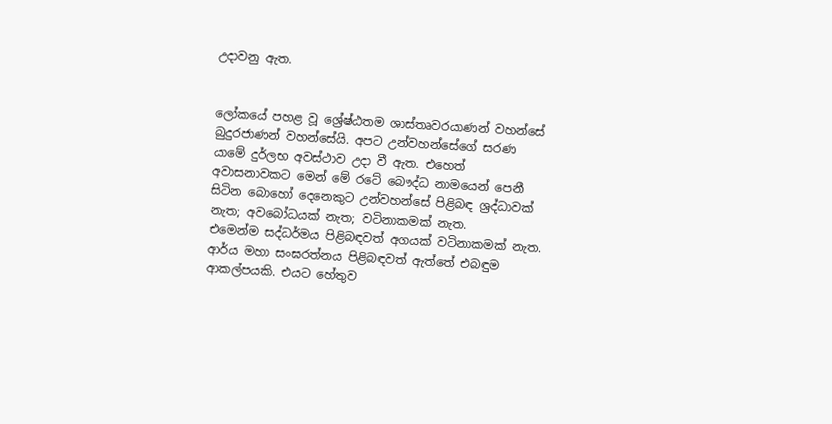උදාවනු ඇත.


ලෝකයේ පහළ වූ ශ්‍රේෂ්ඨතම ශාස්තෘවරයාණන් වහන්සේ බුදුරජාණන් වහන්සේයි. අපට උන්වහන්සේගේ සරණ යාමේ දුර්ලභ අවස්ථාව උදා වී ඇත. එහෙත් අවාසනාවකට මෙන් මේ රටේ බෞද්ධ නාමයෙන් පෙනී සිටින බොහෝ දෙනෙකුට උන්වහන්සේ පිළිබඳ ශ්‍රද්ධාවක් නැත; අවබෝධයක් නැත; වටිනාකමක් නැත.
එමෙන්ම සද්ධර්මය පිළිබඳවත් අගයක් වටිනාකමක් නැත. ආර්ය මහා සංඝරත්නය පිළිබඳවත් ඇත්තේ එබඳුම ආකල්පයකි. එයට හේතුව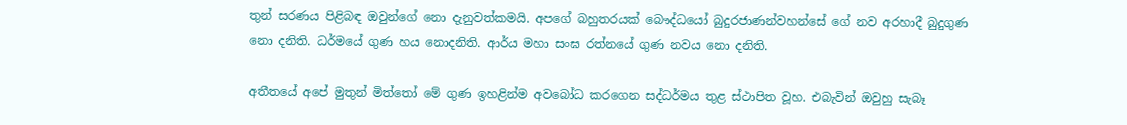තුන් සරණය පිළිබඳ ඔවුන්ගේ නො දැනුවත්කමයි. අපගේ බහුතරයක් බෞද්ධයෝ බුදුරජාණන්වහන්සේ ගේ නව අරහාදී බුදුගුණ නො දනිති. ධර්මයේ ගුණ හය නොදනිති. ආර්ය මහා සංඝ රත්නයේ ගුණ නවය නො දනිති.

අතීතයේ අපේ මුතුන් මිත්තෝ මේ ගුණ ඉහළින්ම අවබෝධ කරගෙන සද්ධර්මය තුළ ස්ථාපිත වූහ. එබැවින් ඔවුහු සැබෑ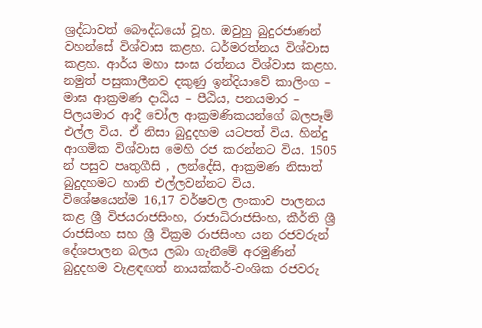ශ්‍රද්ධාවත් බෞද්ධයෝ වූහ. ඔවුහු බුදුරජාණන් වහන්සේ විශ්වාස කළහ. ධර්මරත්නය විශ්වාස කළහ. ආර්ය මහා සංඝ රත්නය විශ්වාස කළහ. නමුත් පසුකාලීනව දකුණු ඉන්දියාවේ කාලිංග – මාඝ ආක්‍රමණ දාඨිය – පීඨිය, පනයමාර – පිලයමාර ආදී චෝල ආක්‍රමණිකයන්ගේ බලපෑම් එල්ල විය. ඒ නිසා බුදුදහම යටපත් විය. හින්දු ආගමික විශ්වාස මෙහි රජ කරන්නට විය. 1505 න් පසුව පෘතුගීසි , ලන්දේසි, ආක්‍රමණ නිසාත් බුදුදහමට හානි එල්ලවන්නට විය.
විශේෂයෙන්ම 16,17 වර්ෂවල ලංකාව පාලනය කළ ශ්‍රී විජයරාජසිංහ, රාජාධිරාජසිංහ, කීර්ති ශ්‍රී රාජසිංහ සහ ශ්‍රී වික්‍රම රාජසිංහ යන රජවරුන් දේශපාලන බලය ලබා ගැනීමේ අරමුණින් බුදුදහම වැළඳඟත් නායක්කර්-වංශික රජවරු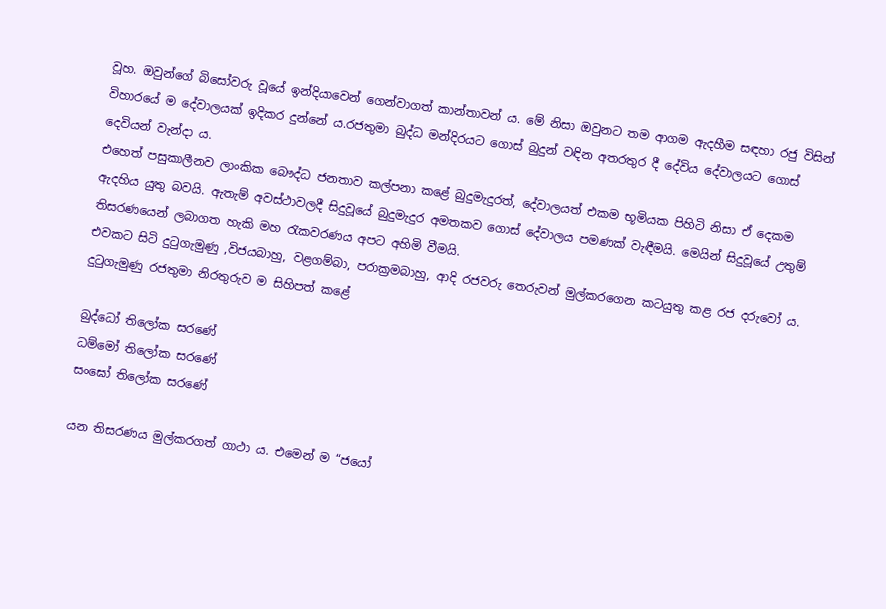වූහ. ඔවුන්ගේ බිසෝවරු වූයේ ඉන්දියාවෙන් ගෙන්වාගත් කාන්තාවන් ය. මේ නිසා ඔවුනට තම ආගම ඇදහීම සඳහා රජු විසින් විහාරයේ ම දේවාලයක් ඉදිකර දුන්නේ ය.රජතුමා බුද්ධ මන්දිරයට ගොස් බුදුන් වඳින අතරතුර දී දේවිය දේවාලයට ගොස් දෙවියන් වැන්දා ය.
එහෙත් පසුකාලීනව ලාංකික බෞද්ධ ජනතාව කල්පනා කළේ බුදුමැදුරත්, දේවාලයත් එකම භූමියක පිහිටි නිසා ඒ දෙකම ඇදහිය යුතු බවයි. ඇතැම් අවස්ථාවලදී සිදුවූයේ බුදුමැදුර අමතකව ගොස් දේවාලය පමණක් වැඳීමයි. මෙයින් සිදුවූයේ උතුම් තිසරණයෙන් ලබාගත හැකි මහ රැකවරණය අපට අහිමි වීමයි.
එවකට සිටි දුටුගැමුණු ,විජයබාහු, වළගම්බා, පරාක්‍රමබාහු, ආදි රජවරු තෙරුවන් මුල්කරගෙන කටයුතු කළ රජ දරුවෝ ය. දුටුගැමුණු රජතුමා නිරතුරුව ම සිහිපත් කළේ

බුද්ධෝ තිලෝක සරණේ
ධම්මෝ තිලෝක සරණේ
සංඝෝ තිලෝක සරණේ

යන තිසරණය මුල්කරගත් ගාථා ය. එමෙන් ම “ජයෝ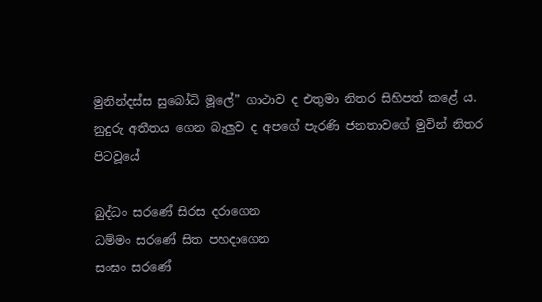මුනින්දස්ස සුබෝධි මූලේ” ගාථාව ද එතුමා නිතර සිහිපත් කළේ ය.
නුදුරු අතීතය ගෙන බැලුව ද අපගේ පැරණි ජනතාවගේ මුවින් නිතර පිටවූයේ

බුද්ධං සරණේ සිරස දරාගෙන
ධම්මං සරණේ සිත පහදාගෙන
සංඝං සරණේ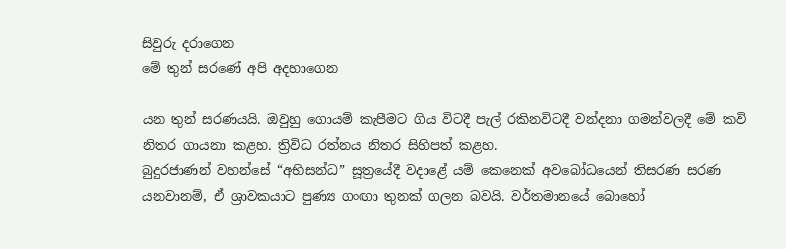සිවුරු දරාගෙන
මේ තුන් සරණේ අපි අදහාගෙන

යන තුන් සරණයයි. ඔවුහු ගොයම් කැපීමට ගිය විටදී පැල් රකිනවිටදී වන්දනා ගමන්වලදී මේ කවි නිතර ගායනා කළහ. ත්‍රිවිධ රත්නය නිතර සිහිපත් කළහ.
බුදුරජාණන් වහන්සේ “අභිසන්ධ” සූත්‍රයේදී වදාළේ යම් කෙනෙක් අවබෝධයෙන් තිසරණ සරණ යනවානම්, ඒ ශ්‍රාවකයාට පුණ්‍ය ගංඟා තුනක් ගලන බවයි. වර්තමානයේ බොහෝ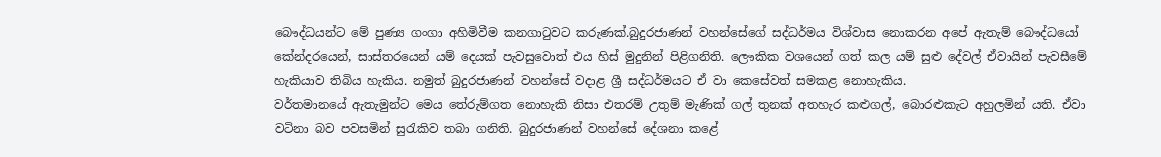බෞද්ධයන්ට මේ පුණ්‍ය ගංගා අහිමිවීම කනගාටුවට කරුණක්.බුදුරජාණන් වහන්සේගේ සද්ධර්මය විශ්වාස නොකරන අපේ ඇතැම් බෞද්ධයෝ කේන්දරයෙන්, සාස්තරයෙන් යම් දෙයක් පැවසුවොත් එය හිස් මුදුනින් පිළිගනිති. ලෞකික වශයෙන් ගත් කල යම් සුළු දේවල් ඒවායින් පැවසීමේ හැකියාව තිබිය හැකිය. නමුත් බුදුරජාණන් වහන්සේ වදාළ ශ්‍රී සද්ධර්මයට ඒ වා කෙසේවත් සමකළ නොහැකිය.
වර්තමානයේ ඇතැමුන්ට මෙය තේරුම්ගත නොහැකි නිසා එතරම් උතුම් මැණික් ගල් තුනක් අතහැර කළුගල්, බොරළුකැට අහුලමින් යති. ඒවා වටිනා බව පවසමින් සුරැකිව තබා ගනිති. බුදුරජාණන් වහන්සේ දේශනා කළේ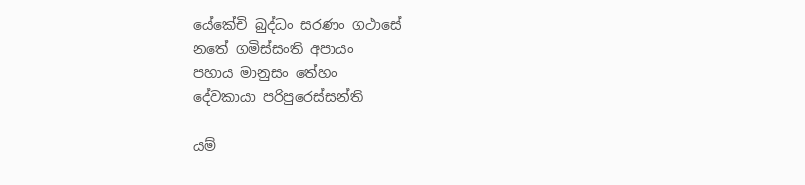යේකේචි බුද්ධං සරණං ගථාසේ
නතේ ගමිස්සංති අපායං
පහාය මානුසං තේහං
දේවකායා පරිපුරෙස්සන්ති

යම්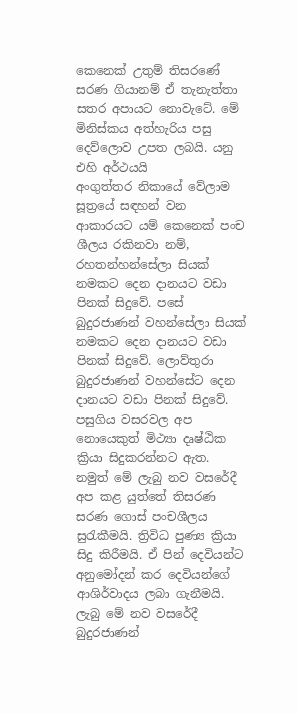කෙනෙක් උතුම් තිසරණේ සරණ ගියානම් ඒ තැනැත්තා සතර අපායට නොවැටේ. මේ මිනිස්කය අත්හැරිය පසු දෙව්ලොව උපත ලබයි. යනු එහි අර්ථයයි
අංගුත්තර නිකායේ වේලාම සූත්‍රයේ සඳහන් වන ආකාරයට යම් කෙනෙක් පංච ශීලය රකිනවා නම්, රහතන්හන්සේලා සියක් නමකට දෙන දානයට වඩා පිනක් සිදුවේ. පසේ බුදුරජාණන් වහන්සේලා සියක් නමකට දෙන දානයට වඩා පිනක් සිදුවේ. ලොව්තුරා බුදුරජාණන් වහන්සේට දෙන දානයට වඩා පිනක් සිදුවේ. පසුගිය වසරවල අප නොයෙකුත් මිථ්‍යා දෘෂ්ඨික ක්‍රියා සිදුකරන්නට ඇත. නමුත් මේ ලැබු නව වසරේදී අප කළ යුත්තේ තිසරණ සරණ ගොස් පංචශීලය සුරැකීමයි. ත්‍රිවිධ පුණ්‍ය ක්‍රියා සිදු කිරීමයි. ඒ පින් දෙවියන්ට අනුමෝදන් කර දෙවියන්ගේ ආශිර්වාදය ලබා ගැනීමයි.
ලැබු මේ නව වසරේදී බුදුරජාණන්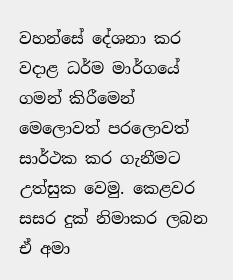වහන්සේ දේශනා කර වදාළ ධර්ම මාර්ගයේ ගමන් කිරීමෙන් මෙලොවත් පරලොවත් සාර්ථක කර ගැනීමට උත්සුක වෙමු. කෙළවර සසර දුක් නිමාකර ලබන ඒ අමා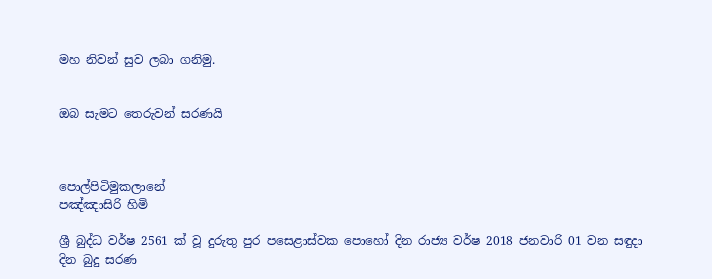මහ නිවන් සුව ලබා ගනිමු.


ඔබ සැමට තෙරුවන් සරණයි



පොල්පිටිමුකලානේ
පඤ්ඤාසිරි හිමි

ශ්‍රී බුද්ධ වර්ෂ 2561 ක් වූ ‍දුරුතු පුර පස‍ෙ‍ළාස්වක පොහෝ දින රාජ්‍ය වර්ෂ 2018 ජනවාරි 01 වන සඳුදා දින බුදු සරණ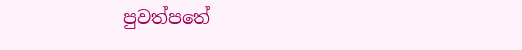පුවත්පතේ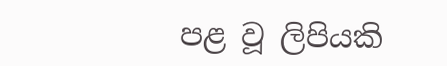පළ වූ ලිපියකි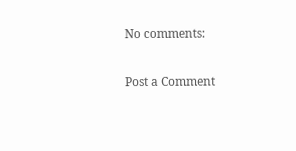No comments:

Post a Comment